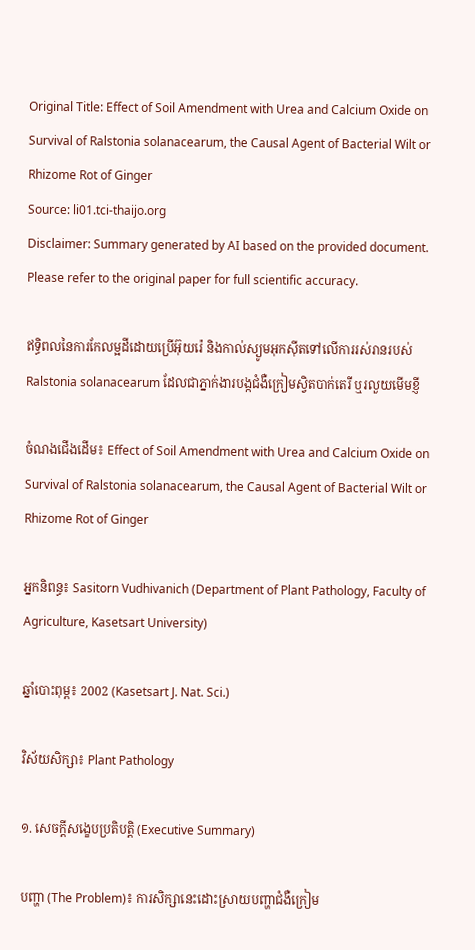Original Title: Effect of Soil Amendment with Urea and Calcium Oxide on Survival of Ralstonia solanacearum, the Causal Agent of Bacterial Wilt or Rhizome Rot of Ginger
Source: li01.tci-thaijo.org
Disclaimer: Summary generated by AI based on the provided document. Please refer to the original paper for full scientific accuracy.

ឥទ្ធិពលនៃការកែលម្អដីដោយប្រើអ៊ុយរ៉េ និងកាល់ស្យូមអុកស៊ីតទៅលើការរស់រានរបស់ Ralstonia solanacearum ដែលជាភ្នាក់ងារបង្កជំងឺក្រៀមស្វិតបាក់តេរី ឬរលួយមើមខ្ញី

ចំណងជើងដើម៖ Effect of Soil Amendment with Urea and Calcium Oxide on Survival of Ralstonia solanacearum, the Causal Agent of Bacterial Wilt or Rhizome Rot of Ginger

អ្នកនិពន្ធ៖ Sasitorn Vudhivanich (Department of Plant Pathology, Faculty of Agriculture, Kasetsart University)

ឆ្នាំបោះពុម្ព៖ 2002 (Kasetsart J. Nat. Sci.)

វិស័យសិក្សា៖ Plant Pathology

១. សេចក្តីសង្ខេបប្រតិបត្តិ (Executive Summary)

បញ្ហា (The Problem)៖ ការសិក្សានេះដោះស្រាយបញ្ហាជំងឺក្រៀម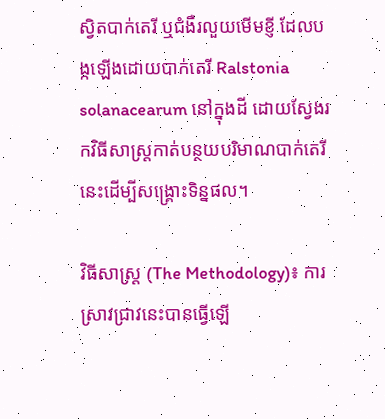ស្វិតបាក់តេរី ឬជំងឺរលួយមើមខ្ញី ដែលបង្កឡើងដោយបាក់តេរី Ralstonia solanacearum នៅក្នុងដី ដោយស្វែងរកវិធីសាស្រ្តកាត់បន្ថយបរិមាណបាក់តេរីនេះដើម្បីសង្គ្រោះទិន្នផល។

វិធីសាស្ត្រ (The Methodology)៖ ការស្រាវជ្រាវនេះបានធ្វើឡើ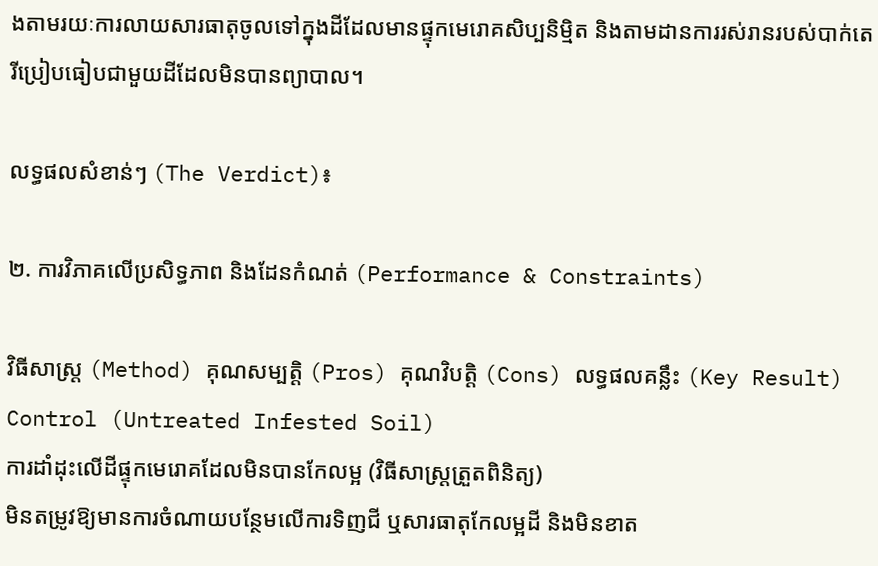ងតាមរយៈការលាយសារធាតុចូលទៅក្នុងដីដែលមានផ្ទុកមេរោគសិប្បនិម្មិត និងតាមដានការរស់រានរបស់បាក់តេរីប្រៀបធៀបជាមួយដីដែលមិនបានព្យាបាល។

លទ្ធផលសំខាន់ៗ (The Verdict)៖

២. ការវិភាគលើប្រសិទ្ធភាព និងដែនកំណត់ (Performance & Constraints)

វិធីសាស្ត្រ (Method) គុណសម្បត្តិ (Pros) គុណវិបត្តិ (Cons) លទ្ធផលគន្លឹះ (Key Result)
Control (Untreated Infested Soil)
ការដាំដុះលើដីផ្ទុកមេរោគដែលមិនបានកែលម្អ (វិធីសាស្រ្តត្រួតពិនិត្យ)
មិនតម្រូវឱ្យមានការចំណាយបន្ថែមលើការទិញជី ឬសារធាតុកែលម្អដី និងមិនខាត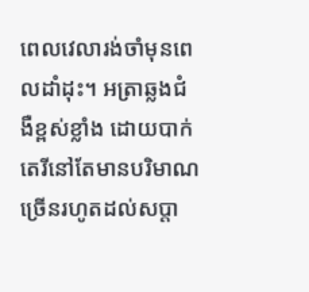ពេលវេលារង់ចាំមុនពេលដាំដុះ។ អត្រាឆ្លងជំងឺខ្ពស់ខ្លាំង ដោយបាក់តេរីនៅតែមានបរិមាណច្រើនរហូតដល់សប្តា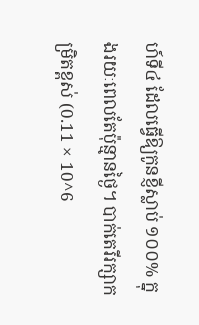ហ៍ទី៤ ដែលធ្វើឱ្យកូនខ្ញីស្លាប់ ១០០% ក្នុងរយៈពេលតែប៉ុន្មានថ្ងៃ។ បាក់តេរីរក្សាកម្រិតខ្ពស់ (0.11 × 10^6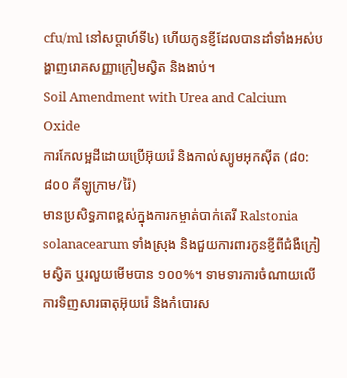cfu/ml នៅសប្តាហ៍ទី៤) ហើយកូនខ្ញីដែលបានដាំទាំងអស់បង្ហាញរោគសញ្ញាក្រៀមស្វិត និងងាប់។
Soil Amendment with Urea and Calcium Oxide
ការកែលម្អដីដោយប្រើអ៊ុយរ៉េ និងកាល់ស្យូមអុកស៊ីត (៨០:៨០០ គីឡូក្រាម/រ៉ៃ)
មានប្រសិទ្ធភាពខ្ពស់ក្នុងការកម្ចាត់បាក់តេរី Ralstonia solanacearum ទាំងស្រុង និងជួយការពារកូនខ្ញីពីជំងឺក្រៀមស្វិត ឬរលួយមើមបាន ១០០%។ ទាមទារការចំណាយលើការទិញសារធាតុអ៊ុយរ៉េ និងកំបោរស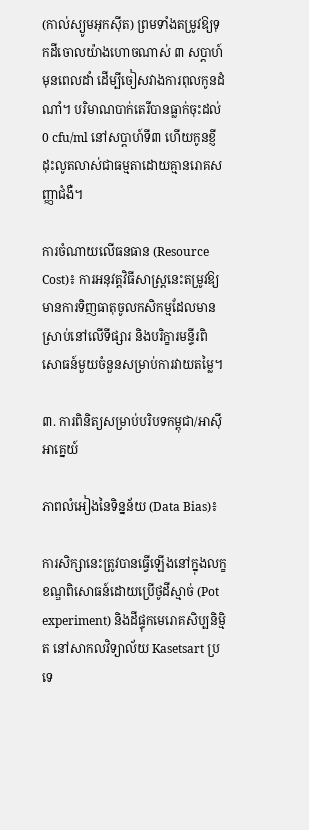(កាល់ស្យូមអុកស៊ីត) ព្រមទាំងតម្រូវឱ្យទុកដីចោលយ៉ាងហោចណាស់ ៣ សប្តាហ៍មុនពេលដាំ ដើម្បីចៀសវាងការពុលកូនដំណាំ។ បរិមាណបាក់តេរីបានធ្លាក់ចុះដល់ 0 cfu/ml នៅសប្តាហ៍ទី៣ ហើយកូនខ្ញីដុះលូតលាស់ជាធម្មតាដោយគ្មានរោគសញ្ញាជំងឺ។

ការចំណាយលើធនធាន (Resource Cost)៖ ការអនុវត្តវិធីសាស្រ្តនេះតម្រូវឱ្យមានការទិញធាតុចូលកសិកម្មដែលមានស្រាប់នៅលើទីផ្សារ និងបរិក្ខារមន្ទីរពិសោធន៍មួយចំនួនសម្រាប់ការវាយតម្លៃ។

៣. ការពិនិត្យសម្រាប់បរិបទកម្ពុជា/អាស៊ីអាគ្នេយ៍

ភាពលំអៀងនៃទិន្នន័យ (Data Bias)៖

ការសិក្សានេះត្រូវបានធ្វើឡើងនៅក្នុងលក្ខខណ្ឌពិសោធន៍ដោយប្រើថូដីស្មាច់ (Pot experiment) និងដីផ្ទុកមេរោគសិប្បនិម្មិត នៅសាកលវិទ្យាល័យ Kasetsart ប្រទេ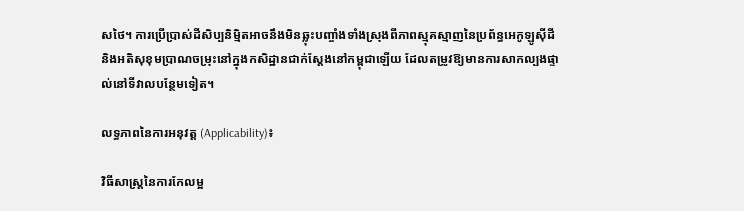សថៃ។ ការប្រើប្រាស់ដីសិប្បនិម្មិតអាចនឹងមិនឆ្លុះបញ្ចាំងទាំងស្រុងពីភាពស្មុគស្មាញនៃប្រព័ន្ធអេកូឡូស៊ីដី និងអតិសុខុមប្រាណចម្រុះនៅក្នុងកសិដ្ឋានជាក់ស្តែងនៅកម្ពុជាឡើយ ដែលតម្រូវឱ្យមានការសាកល្បងផ្ទាល់នៅទីវាលបន្ថែមទៀត។

លទ្ធភាពនៃការអនុវត្ត (Applicability)៖

វិធីសាស្រ្តនៃការកែលម្អ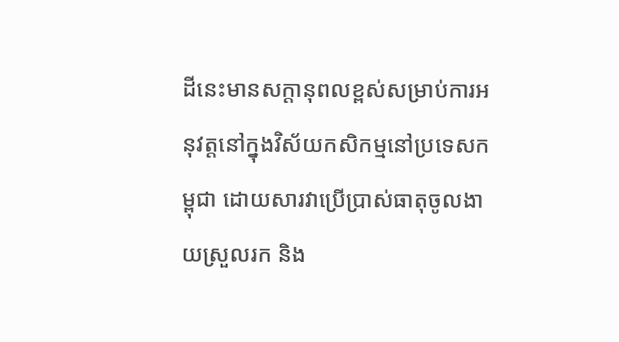ដីនេះមានសក្តានុពលខ្ពស់សម្រាប់ការអនុវត្តនៅក្នុងវិស័យកសិកម្មនៅប្រទេសកម្ពុជា ដោយសារវាប្រើប្រាស់ធាតុចូលងាយស្រួលរក និង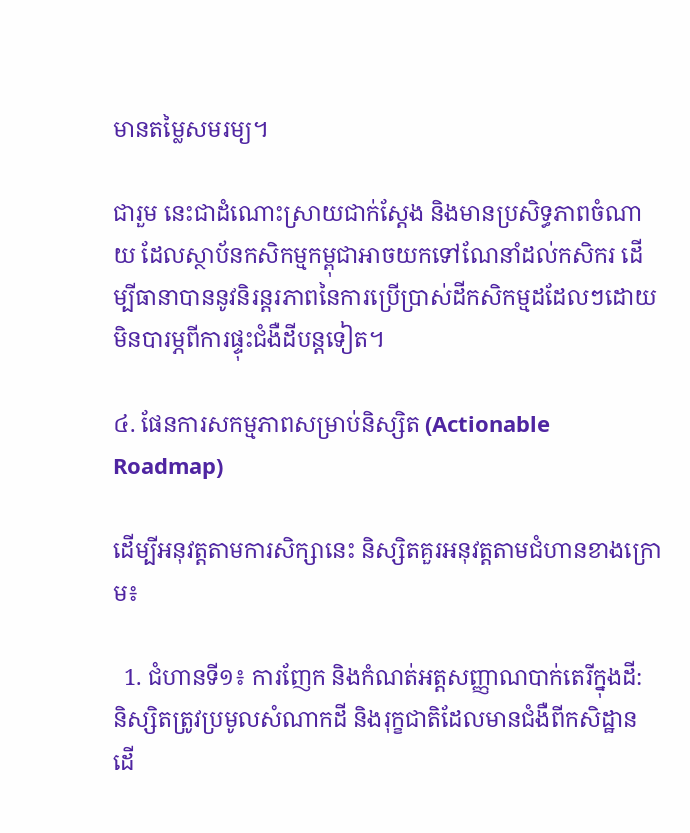មានតម្លៃសមរម្យ។

ជារួម នេះជាដំណោះស្រាយជាក់ស្តែង និងមានប្រសិទ្ធភាពចំណាយ ដែលស្ថាប័នកសិកម្មកម្ពុជាអាចយកទៅណែនាំដល់កសិករ ដើម្បីធានាបាននូវនិរន្តរភាពនៃការប្រើប្រាស់ដីកសិកម្មដដែលៗដោយមិនបារម្ភពីការផ្ទុះជំងឺដីបន្តទៀត។

៤. ផែនការសកម្មភាពសម្រាប់និស្សិត (Actionable Roadmap)

ដើម្បីអនុវត្តតាមការសិក្សានេះ និស្សិតគួរអនុវត្តតាមជំហានខាងក្រោម៖

  1. ជំហានទី១៖ ការញែក និងកំណត់អត្តសញ្ញាណបាក់តេរីក្នុងដី: និស្សិតត្រូវប្រមូលសំណាកដី និងរុក្ខជាតិដែលមានជំងឺពីកសិដ្ឋាន ដើ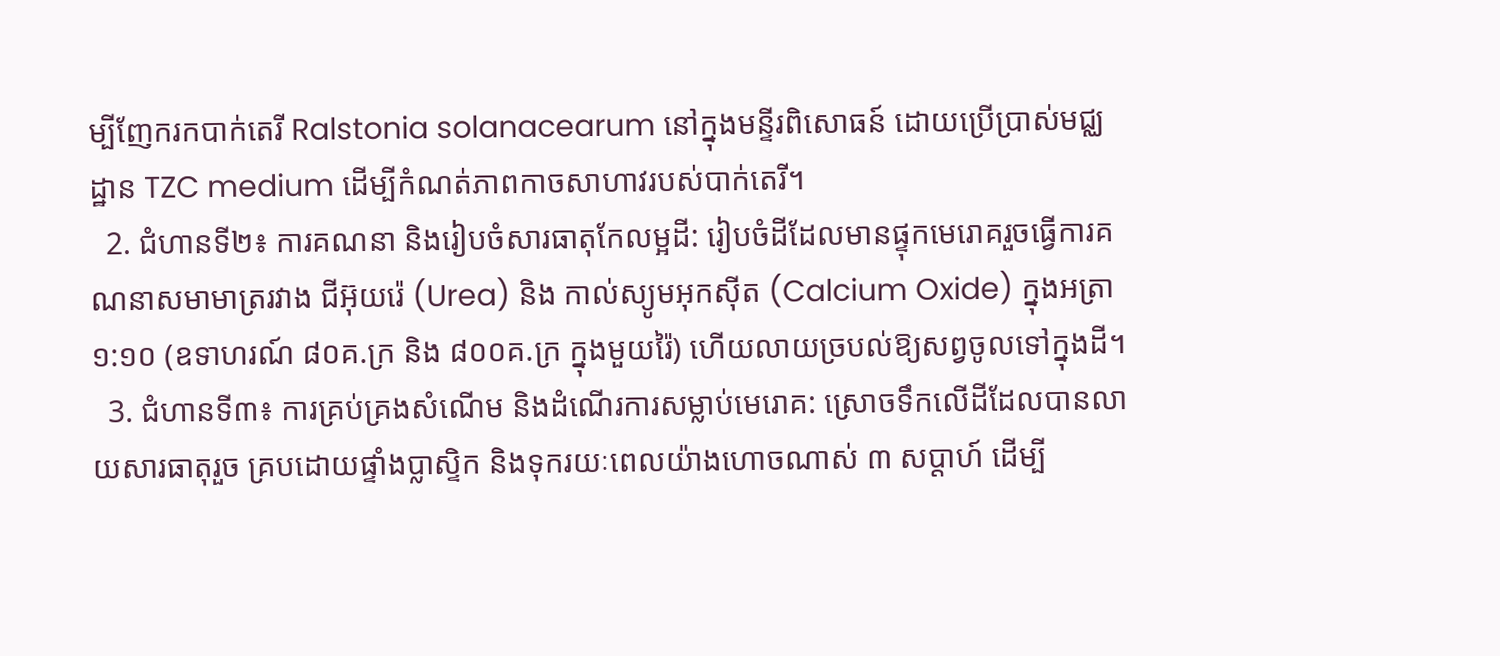ម្បីញែករកបាក់តេរី Ralstonia solanacearum នៅក្នុងមន្ទីរពិសោធន៍ ដោយប្រើប្រាស់មជ្ឈដ្ឋាន TZC medium ដើម្បីកំណត់ភាពកាចសាហាវរបស់បាក់តេរី។
  2. ជំហានទី២៖ ការគណនា និងរៀបចំសារធាតុកែលម្អដី: រៀបចំដីដែលមានផ្ទុកមេរោគរួចធ្វើការគណនាសមាមាត្ររវាង ជីអ៊ុយរ៉េ (Urea) និង កាល់ស្យូមអុកស៊ីត (Calcium Oxide) ក្នុងអត្រា ១:១០ (ឧទាហរណ៍ ៨០គ.ក្រ និង ៨០០គ.ក្រ ក្នុងមួយរ៉ៃ) ហើយលាយច្របល់ឱ្យសព្វចូលទៅក្នុងដី។
  3. ជំហានទី៣៖ ការគ្រប់គ្រងសំណើម និងដំណើរការសម្លាប់មេរោគ: ស្រោចទឹកលើដីដែលបានលាយសារធាតុរួច គ្របដោយផ្ទាំងប្លាស្ទិក និងទុករយៈពេលយ៉ាងហោចណាស់ ៣ សប្តាហ៍ ដើម្បី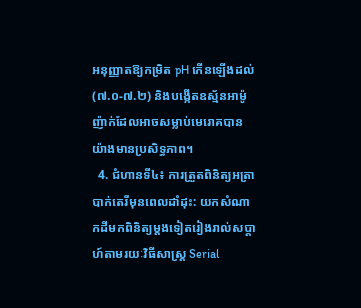អនុញ្ញាតឱ្យកម្រិត pH កើនឡើងដល់ (៧.០-៧.២) និងបង្កើតឧស្ម័នអាម៉ូញ៉ាក់ដែលអាចសម្លាប់មេរោគបានយ៉ាងមានប្រសិទ្ធភាព។
  4. ជំហានទី៤៖ ការត្រួតពិនិត្យអត្រាបាក់តេរីមុនពេលដាំដុះ: យកសំណាកដីមកពិនិត្យម្តងទៀតរៀងរាល់សប្តាហ៍តាមរយៈវិធីសាស្រ្ត Serial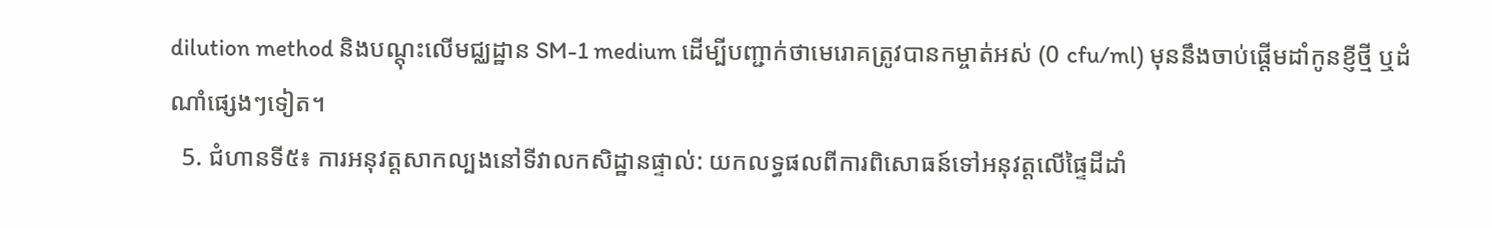dilution method និងបណ្តុះលើមជ្ឈដ្ឋាន SM-1 medium ដើម្បីបញ្ជាក់ថាមេរោគត្រូវបានកម្ចាត់អស់ (0 cfu/ml) មុននឹងចាប់ផ្តើមដាំកូនខ្ញីថ្មី ឬដំណាំផ្សេងៗទៀត។
  5. ជំហានទី៥៖ ការអនុវត្តសាកល្បងនៅទីវាលកសិដ្ឋានផ្ទាល់: យកលទ្ធផលពីការពិសោធន៍ទៅអនុវត្តលើផ្ទៃដីដាំ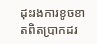ដុះរងការខូចខាតពិតប្រាកដរ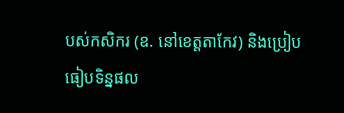បស់កសិករ (ឧ. នៅខេត្តតាកែវ) និងប្រៀបធៀបទិន្នផល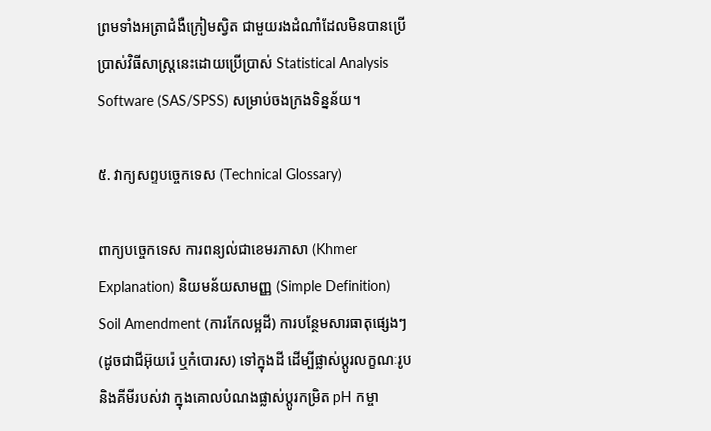ព្រមទាំងអត្រាជំងឺក្រៀមស្វិត ជាមួយរងដំណាំដែលមិនបានប្រើប្រាស់វិធីសាស្ត្រនេះដោយប្រើប្រាស់ Statistical Analysis Software (SAS/SPSS) សម្រាប់ចងក្រងទិន្នន័យ។

៥. វាក្យសព្ទបច្ចេកទេស (Technical Glossary)

ពាក្យបច្ចេកទេស ការពន្យល់ជាខេមរភាសា (Khmer Explanation) និយមន័យសាមញ្ញ (Simple Definition)
Soil Amendment (ការកែលម្អដី) ការបន្ថែមសារធាតុផ្សេងៗ (ដូចជាជីអ៊ុយរ៉េ ឬកំបោរស) ទៅក្នុងដី ដើម្បីផ្លាស់ប្តូរលក្ខណៈរូប និងគីមីរបស់វា ក្នុងគោលបំណងផ្លាស់ប្តូរកម្រិត pH កម្ចា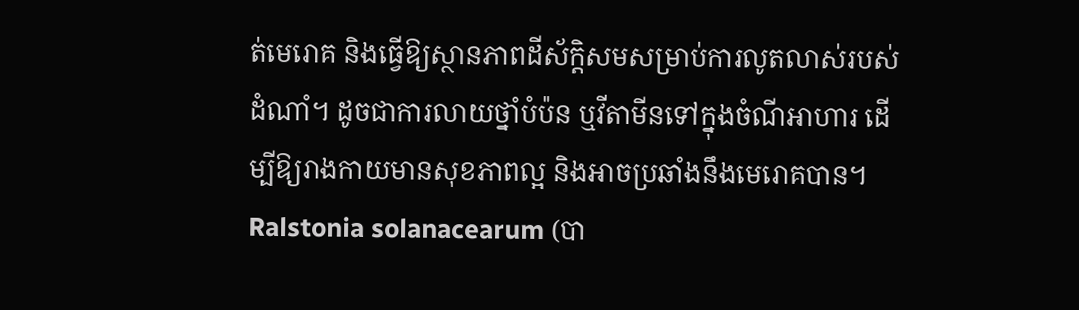ត់មេរោគ និងធ្វើឱ្យស្ថានភាពដីស័ក្តិសមសម្រាប់ការលូតលាស់របស់ដំណាំ។ ដូចជាការលាយថ្នាំបំប៉ន ឬវីតាមីនទៅក្នុងចំណីអាហារ ដើម្បីឱ្យរាងកាយមានសុខភាពល្អ និងអាចប្រឆាំងនឹងមេរោគបាន។
Ralstonia solanacearum (បា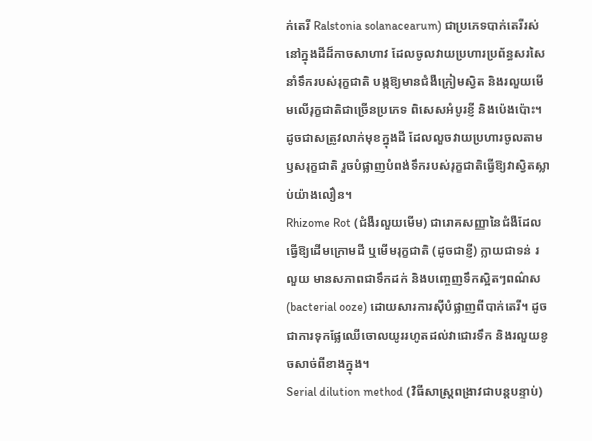ក់តេរី Ralstonia solanacearum) ជាប្រភេទបាក់តេរីរស់នៅក្នុងដីដ៏កាចសាហាវ ដែលចូលវាយប្រហារប្រព័ន្ធសរសៃនាំទឹករបស់រុក្ខជាតិ បង្កឱ្យមានជំងឺក្រៀមស្វិត និងរលួយមើមលើរុក្ខជាតិជាច្រើនប្រភេទ ពិសេសអំបូរខ្ញី និងប៉េងប៉ោះ។ ដូចជាសត្រូវលាក់មុខក្នុងដី ដែលលួចវាយប្រហារចូលតាមឫសរុក្ខជាតិ រួចបំផ្លាញបំពង់ទឹករបស់រុក្ខជាតិធ្វើឱ្យវាស្វិតស្លាប់យ៉ាងលឿន។
Rhizome Rot (ជំងឺរលួយមើម) ជារោគសញ្ញានៃជំងឺដែលធ្វើឱ្យដើមក្រោមដី ឬមើមរុក្ខជាតិ (ដូចជាខ្ញី) ក្លាយជាទន់ រលួយ មានសភាពជាទឹកដក់ និងបញ្ចេញទឹកស្អិតៗពណ៌ស (bacterial ooze) ដោយសារការស៊ីបំផ្លាញពីបាក់តេរី។ ដូចជាការទុកផ្លែឈើចោលយូររហូតដល់វាជោរទឹក និងរលួយខូចសាច់ពីខាងក្នុង។
Serial dilution method (វិធីសាស្ត្រពង្រាវជាបន្តបន្ទាប់)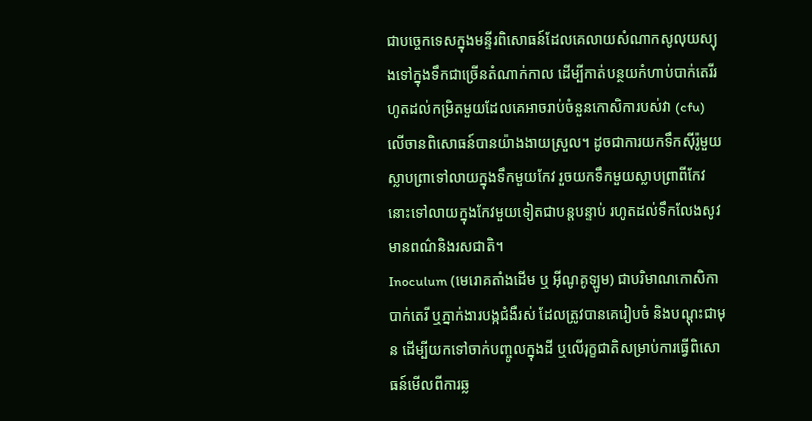ជាបច្ចេកទេសក្នុងមន្ទីរពិសោធន៍ដែលគេលាយសំណាកសូលុយស្យុងទៅក្នុងទឹកជាច្រើនតំណាក់កាល ដើម្បីកាត់បន្ថយកំហាប់បាក់តេរីរហូតដល់កម្រិតមួយដែលគេអាចរាប់ចំនួនកោសិការបស់វា (cfu) លើចានពិសោធន៍បានយ៉ាងងាយស្រួល។ ដូចជាការយកទឹកស៊ីរ៉ូមួយស្លាបព្រាទៅលាយក្នុងទឹកមួយកែវ រួចយកទឹកមួយស្លាបព្រាពីកែវនោះទៅលាយក្នុងកែវមួយទៀតជាបន្តបន្ទាប់ រហូតដល់ទឹកលែងសូវមានពណ៌និងរសជាតិ។
Inoculum (មេរោគតាំងដើម ឬ អ៊ីណូគូឡូម) ជាបរិមាណកោសិកាបាក់តេរី ឬភ្នាក់ងារបង្កជំងឺរស់ ដែលត្រូវបានគេរៀបចំ និងបណ្តុះជាមុន ដើម្បីយកទៅចាក់បញ្ចូលក្នុងដី ឬលើរុក្ខជាតិសម្រាប់ការធ្វើពិសោធន៍មើលពីការឆ្ល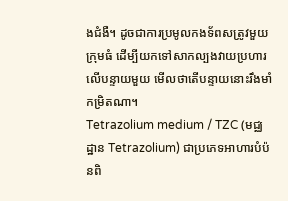ងជំងឺ។ ដូចជាការប្រមូលកងទ័ពសត្រូវមួយក្រុមធំ ដើម្បីយកទៅសាកល្បងវាយប្រហារលើបន្ទាយមួយ មើលថាតើបន្ទាយនោះរឹងមាំកម្រិតណា។
Tetrazolium medium / TZC (មជ្ឈដ្ឋាន Tetrazolium) ជាប្រភេទអាហារបំប៉នពិ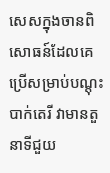សេសក្នុងចានពិសោធន៍ដែលគេប្រើសម្រាប់បណ្តុះបាក់តេរី វាមានតួនាទីជួយ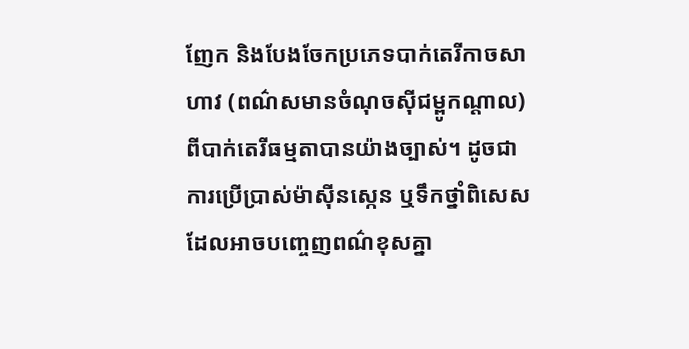ញែក និងបែងចែកប្រភេទបាក់តេរីកាចសាហាវ (ពណ៌សមានចំណុចស៊ីជម្ពូកណ្តាល) ពីបាក់តេរីធម្មតាបានយ៉ាងច្បាស់។ ដូចជាការប្រើប្រាស់ម៉ាស៊ីនស្កេន ឬទឹកថ្នាំពិសេស ដែលអាចបញ្ចេញពណ៌ខុសគ្នា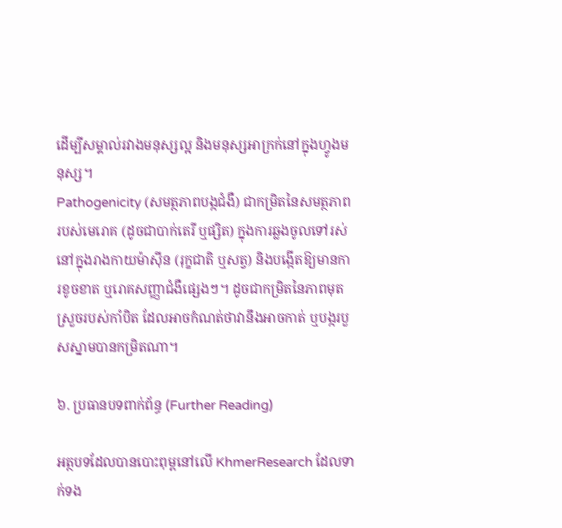ដើម្បីសម្គាល់រវាងមនុស្សល្អ និងមនុស្សអាក្រក់នៅក្នុងហ្វូងមនុស្ស។
Pathogenicity (សមត្ថភាពបង្កជំងឺ) ជាកម្រិតនៃសមត្ថភាពរបស់មេរោគ (ដូចជាបាក់តេរី ឬផ្សិត) ក្នុងការឆ្លងចូលទៅរស់នៅក្នុងរាងកាយម៉ាស៊ីន (រុក្ខជាតិ ឬសត្វ) និងបង្កើតឱ្យមានការខូចខាត ឬរោគសញ្ញាជំងឺផ្សេងៗ។ ដូចជាកម្រិតនៃភាពមុតស្រួចរបស់កាំបិត ដែលអាចកំណត់ថាវានឹងអាចកាត់ ឬបង្ករបួសស្នាមបានកម្រិតណា។

៦. ប្រធានបទពាក់ព័ន្ធ (Further Reading)

អត្ថបទដែលបានបោះពុម្ពនៅលើ KhmerResearch ដែលទាក់ទង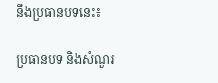នឹងប្រធានបទនេះ៖

ប្រធានបទ និងសំណួរ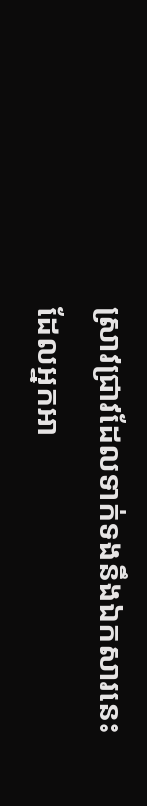ស្រាវជ្រាវដែលទាក់ទងនឹងឯកសារនេះ ដែលអ្នកអា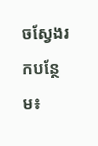ចស្វែងរកបន្ថែម៖